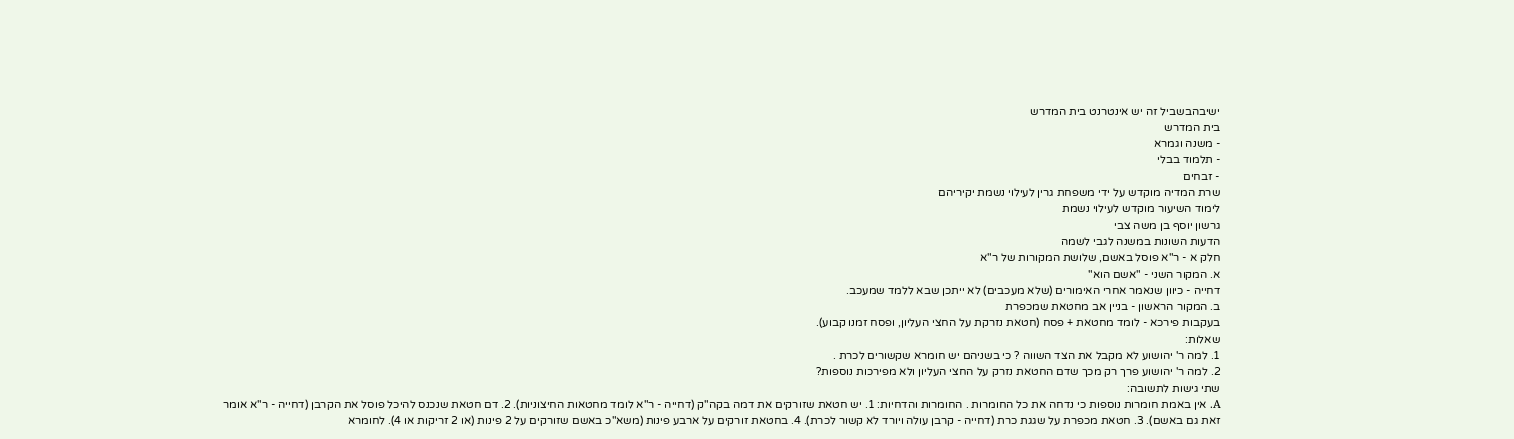ישיבהבשביל זה יש אינטרנט בית המדרש
בית המדרש
- משנה וגמרא
- תלמוד בבלי
- זבחים
שרת המדיה מוקדש על ידי משפחת גרין לעילוי נשמת יקיריהם
לימוד השיעור מוקדש לעילוי נשמת
גרשון יוסף בן משה צבי
הדעות השונות במשנה לגבי לשמה
חלק א - ר"א פוסל באשם, שלושת המקורות של ר"א
א. המקור השני - "אשם הוא"
דחייה - כיוון שנאמר אחרי האימורים (שלא מעכבים) לא ייתכן שבא ללמד שמעכב.
ב. המקור הראשון - בניין אב מחטאת שמכפרת
בעקבות פירכא - לומד מחטאת + פסח (חטאת נזרקת על החצי העליון, ופסח זמנו קבוע).
שאלות:
1. למה ר' יהושוע לא מקבל את הצד השווה ? כי בשניהם יש חומרא שקשורים לכרת .
2. למה ר' יהושוע פרך רק מכך שדם החטאת נזרק על החצי העליון ולא מפירכות נוספות?
שתי גישות לתשובה:
A. אין באמת חומרות נוספות כי נדחה את כל החומרות . החומרות והדחיות: 1. יש חטאת שזורקים את דמה בקה"ק (דחייה - ר"א לומד מחטאות החיצוניות). 2. דם חטאת שנכנס להיכל פוסל את הקרבן (דחייה - ר"א אומר זאת גם באשם). 3. חטאת מכפרת על שגגת כרת (דחייה - קרבן עולה ויורד לא קשור לכרת). 4. בחטאת זורקים על ארבע פינות (משא"כ באשם שזורקים על 2 פינות (או 2 זריקות או 4). לחומרא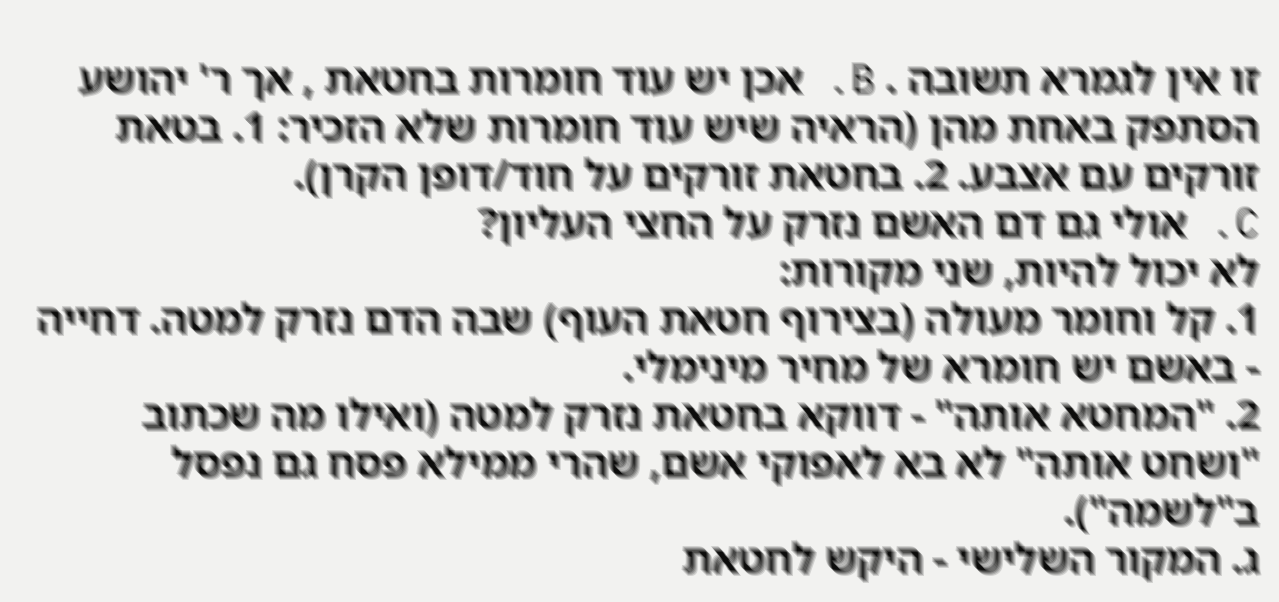זו אין לגמרא תשובה . B. אכן יש עוד חומרות בחטאת , אך ר' יהושע הסתפק באחת מהן (הראיה שיש עוד חומרות שלא הזכיר: 1. בטאת זורקים עם אצבע. 2. בחטאת זורקים על חוד/דופן הקרן).
C. אולי גם דם האשם נזרק על החצי העליון?
לא יכול להיות, שני מקורות:
1. קל וחומר מעולה (בצירוף חטאת העוף) שבה הדם נזרק למטה. דחייה - באשם יש חומרא של מחיר מינימלי.
2. "המחטא אותה" - דווקא בחטאת נזרק למטה (ואילו מה שכתוב "ושחט אותה" לא בא לאפוקי אשם, שהרי ממילא פסח גם נפסל ב"לשמה").
ג. המקור השלישי - היקש לחטאת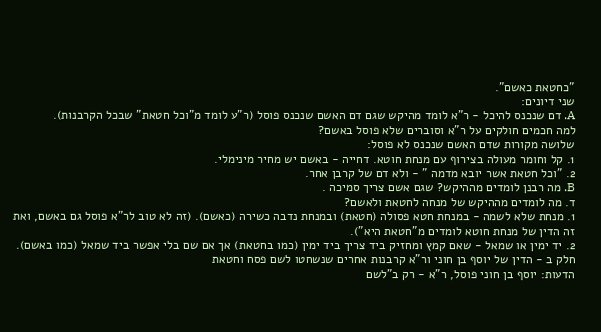"כחטאת כאשם".
שני דיונים:
A. דם שנכנס להיכל - ר"א לומד מהיקש שגם דם האשם שנכנס פוסל (ר"ע לומד מ"וכל חטאת" שבכל הקרבנות).
למה חכמים חולקים על ר"א וסוברים שלא פוסל באשם?
שלושה מקורות שדם האשם שנכנס לא פוסל:
1. קל וחומר מעולה בצירוף עם מנחת חוטא. דחייה - באשם יש מחיר מינימלי.
2. "וכל חטאת אשר יובא מדמה " - ולא דם של קרבן אחר.
B. מה רבנן לומדים מההיקש? שגם אשם צריך סמיכה .
ד. מה לומדים מההיקש של מנחה לחטאת ולאשם?
1. מנחת שלא לשמה - במנחת חטא פסולה (חטאת) ובמנחת נדבה כשירה (כאשם). (זה לא טוב לר"א פוסל גם באשם, ואת זה הדין של מנחת חוטא לומדים מ"חטאת היא").
2. יד ימין או שמאל - שאם קמץ ומחזיק ביד צריך ביד ימין (כמו בחטאת) אך אם שם בלי אפשר ביד שמאל (כמו באשם).
חלק ב - הדין של יוסף בן חוני ור"א קרבנות אחרים שנשחטו לשם פסח וחטאת
הדעות: יוסף בן חוני פוסל, ר"א - רק ב"לשם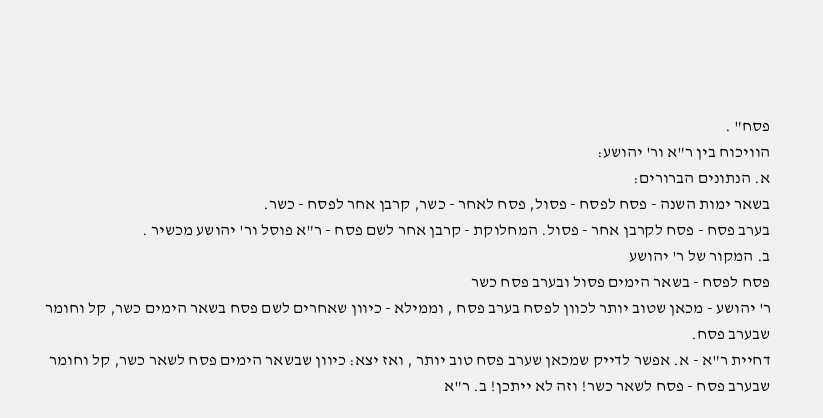פסח" .
הוויכוח בין ר"א ור' יהושע:
א. הנתונים הברורים:
בשאר ימות השנה - פסח לפסח - פסול, פסח לאחר - כשר, קרבן אחר לפסח - כשר.
בערב פסח - פסח לקרבן אחר - פסול. המחלוקת - קרבן אחר לשם פסח - ר"א פוסל ור' יהושע מכשיר .
ב. המקור של ר' יהושע
פסח לפסח - בשאר הימים פסול ובערב פסח כשר
ר' יהושע - מכאן שטוב יותר לכוון לפסח בערב פסח , וממילא - כיוון שאחרים לשם פסח בשאר הימים כשר, קל וחומר שבערב פסח.
דחיית ר"א - א. אפשר לדייק שמכאן שערב פסח טוב יותר , ואז יצא: כיוון שבשאר הימים פסח לשאר כשר, קל וחומר שבערב פסח - פסח לשאר כשר! וזה לא ייתכן! ב. ר"א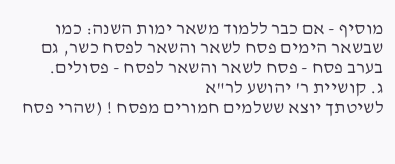מוסיף - אם כבר ללמוד משאר ימות השנה: כמו שבשאר הימים פסח לשאר והשאר לפסח כשר, גם בערב פסח - פסח לשאר והשאר לפסח - פסולים.
ג. קושיית ר' יהושע לר"א
לשיטתך יוצא ששלמים חמורים מפסח ! (שהרי פסח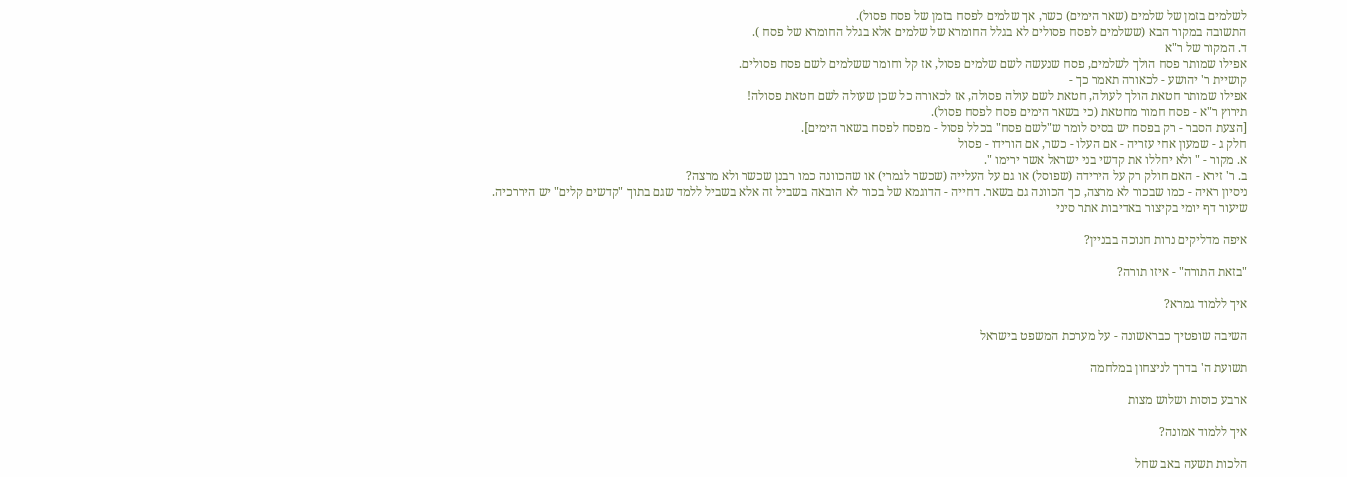לשלמים בזמן של שלמים (שאר הימים) כשר, אך שלמים לפסח בזמן של פסח פסול).
התשובה במקור הבא (ששלמים לפסח פסולים לא בגלל החומרא של שלמים אלא בגלל החומרא של פסח ).
ד. המקור של ר"א
אפילו שמותר פסח הולך לשלמים, פסח שנעשה לשם שלמים פסול, אז קל וחומר ששלמים לשם פסח פסולים.
קושיית ר' יהושע - לכאורה תאמר כך -
אפילו שמותר חטאת הולך לעולה, חטאת לשם עולה פסולה, אז לכאורה כל שכן שעולה לשם חטאת פסולה!
תירוץ ר"א - פסח חמור מחטאת (כי בשאר הימים פסח לפסח פסול).
[הצעת הסבר - רק בפסח יש בסיס לומר ש"לשם פסח" בכלל פסול - מפסח לפסח בשאר הימים].
חלק ג - שמעון אחי עזריה - אם העלו - כשר, אם הורידו - פסול
א. מקור - " ולא יחללו את קדשי בני ישראל אשר ירימו ".
ב. ר' זירא - האם חולק רק על הירידה (שפוסל) או גם על העלייה (שכשר לגמרי) או שהכוונה כמו רבנן שכשר ולא מרצה?
ניסיון ראיה - כמו שבכור לא מרצה, כך הכוונה גם בשאר. דחייה - הדוגמא של בכור לא הובאה בשביל זה אלא בשביל ללמד שגם בתוך "קדשים קלים" יש היררכיה.
שיעור דף יומי בקיצור באדיבות אתר סיני

איפה מדליקים נרות חנוכה בבניין?

"בזאת התורה" - איזו תורה?

איך ללמוד גמרא?

השיבה שופטיך כבראשונה - על מערכת המשפט בישראל

תשועת ה' בדרך לניצחון במלחמה

ארבע כוסות ושלוש מצות

איך ללמוד אמונה?

הלכות תשעה באב שחל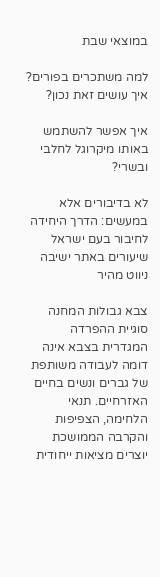במוצאי שבת

למה משתכרים בפורים? איך עושים זאת נכון?

איך אפשר להשתמש באותו מיקרוגל לחלבי ובשרי?

לא בדיבורים אלא במעשים: הדרך היחידה לחיבור בעם ישראל
שיעורים באתר ישיבה
ניווט מהיר

צבא גבולות המחנה
סוגיית ההפרדה המגדרית בצבא אינה דומה לעבודה משותפת של גברים ונשים בחיים האזרחיים. תנאי הלחימה, הצפיפות והקרבה הממושכת יוצרים מציאות ייחודית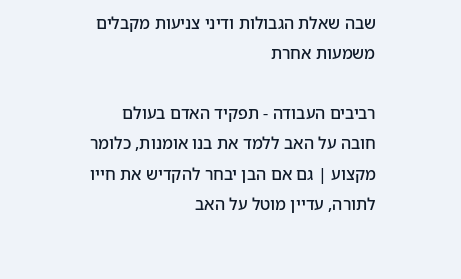שבה שאלת הגבולות ודיני צניעות מקבלים משמעות אחרת

רביבים העבודה - תפקיד האדם בעולם
חובה על האב ללמד את בנו אומנות, כלומר מקצוע | גם אם הבן יבחר להקדיש את חייו לתורה, עדיין מוטל על האב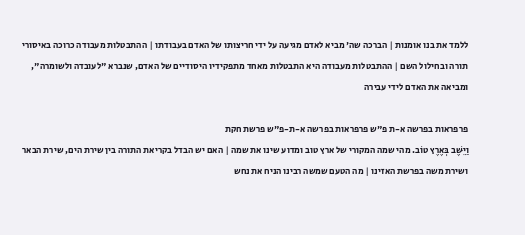ללמד את בנו אומנות | הברכה שה' מביא לאדם מגיעה על ידי חריצותו של האדם בעבודתו | ההתבטלות מעבודה כרוכה באיסורי תורה ובחילול השם | ההתבטלות מעבודה היא התבטלות מאחד מתפקידיו היסודיים של האדם, שנברא "לעובדה ולשומרה", ומביאה את האדם לידי עבירה

פרפראות בפרשה א-ת פ"ש פרפראות בפרשה א-ת-פ"ש פרשת חקת
וַיֵּשֶׁב בְּאֶרֶץ טוֹב. מהי שמה המקורי של ארץ טוב ומדוע שינו את שמה | האם יש הבדל בקריאת התורה בין שירת הים, שירת הבאר ושירת משה בפרשת האזינו | מה הטעם שמשה רבינו הניח את נחש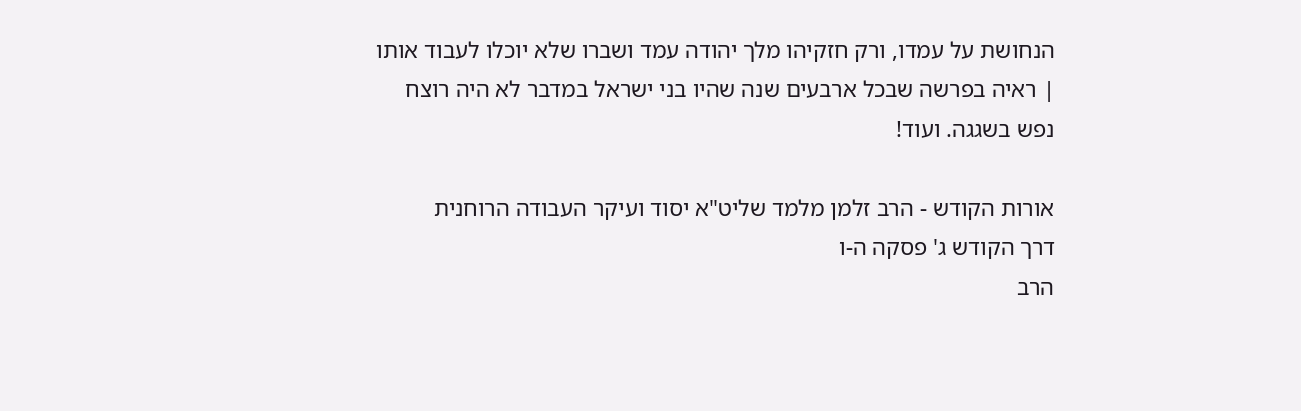הנחושת על עמדו, ורק חזקיהו מלך יהודה עמד ושברו שלא יוכלו לעבוד אותו | ראיה בפרשה שבכל ארבעים שנה שהיו בני ישראל במדבר לא היה רוצח נפש בשגגה. ועוד!

אורות הקודש - הרב זלמן מלמד שליט"א יסוד ועיקר העבודה הרוחנית
דרך הקודש ג' פסקה ה-ו
הרב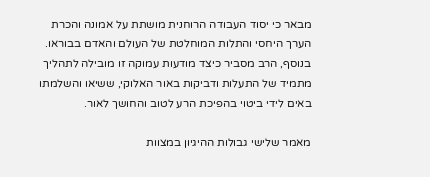מבאר כי יסוד העבודה הרוחנית מושתת על אמונה והכרת הערך היחסי והתלות המוחלטת של העולם והאדם בבוראו. בנוסף, הרב מסביר כיצד מודעות עמוקה זו מובילה לתהליך מתמיד של התעלות ודביקות באור האלוקי, ששיאו והשלמתו באים לידי ביטוי בהפיכת הרע לטוב והחושך לאור.

מאמר שלישי גבולות ההיגיון במצוות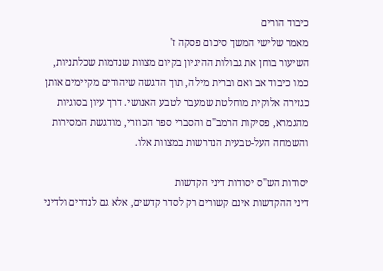כיבוד הורים
מאמר שלישי המשך סיכום פסקה ז'
השיעור בוחן את גבולות ההיגיון בקיום מצוות שנדמות שכלתניות, כמו כיבוד אב ואם וברית מילה, תוך הדגשה שיהודים מקיימים אותן כגזירה אלוקית מוחלטת שמעבר לטבע האנושי. דרך עיון בסוגיות מהגמרא, פסיקות הרמב"ם והסברי ספר הכוזרי, מודגשת המסירות והשמחה העל-טבעית הנדרשות במצוות אלו.

יסודות הש"ס יסודות דיני הקדשות
דיני ההקדשות אינם קשורים רק לסדר קדשים, אלא גם לנדרים ולדיני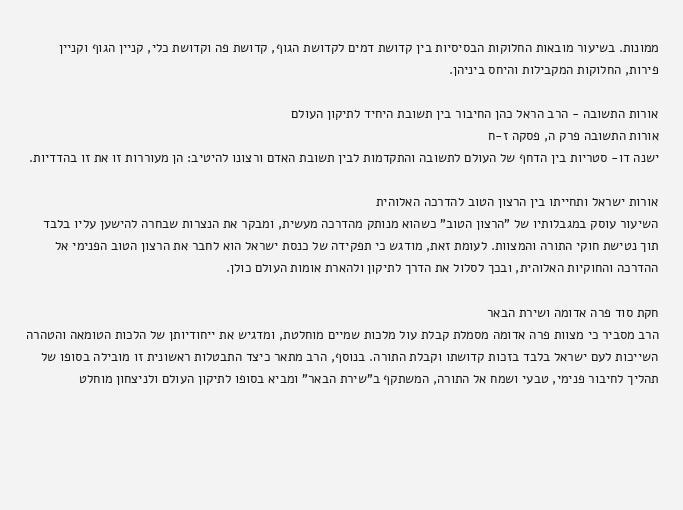ממונות. בשיעור מובאות החלוקות הבסיסיות בין קדושת דמים לקדושת הגוף, קדושת פה וקדושת כלי, קניין הגוף וקניין פירות, החלוקות המקבילות והיחס ביניהן.

אורות התשובה - הרב הראל כהן החיבור בין תשובת היחיד לתיקון העולם
אורות התשובה פרק ה, פסקה ז-ח
ישנה דו- סטריות בין הדחף של העולם לתשובה והתקדמות לבין תשובת האדם ורצונו להיטיב: הן מעוררות זו את זו בהדדיות.

אורות ישראל ותחייתו בין הרצון הטוב להדרכה האלוהית
השיעור עוסק במגבלותיו של "הרצון הטוב" כשהוא מנותק מהדרכה מעשית, ומבקר את הנצרות שבחרה להישען עליו בלבד תוך נטישת חוקי התורה והמצוות. לעומת זאת, מודגש כי תפקידה של כנסת ישראל הוא לחבר את הרצון הטוב הפנימי אל ההדרכה והחוקיות האלוהית, ובכך לסלול את הדרך לתיקון ולהארת אומות העולם כולן.

חקת סוד פרה אדומה ושירת הבאר
הרב מסביר כי מצוות פרה אדומה מסמלת קבלת עול מלכות שמיים מוחלטת, ומדגיש את ייחודיותן של הלכות הטומאה והטהרה השייכות לעם ישראל בלבד בזכות קדושתו וקבלת התורה. בנוסף, הרב מתאר כיצד התבטלות ראשונית זו מובילה בסופו של תהליך לחיבור פנימי, טבעי ושמח אל התורה, המשתקף ב"שירת הבאר" ומביא בסופו לתיקון העולם ולניצחון מוחלט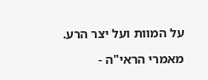על המוות ועל יצר הרע.

מאמרי הראי"ה -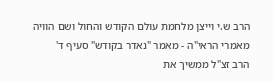הרב ש.י וייצן מלחמת עולם הקודש והחול ושם הוויה
מאמרי הראי"ה - מאמר "נאדר בקודש" סעיף ד'
הרב זצ"ל ממשיך את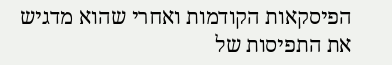הפיסקאות הקודמות ואחרי שהוא מדגיש את התפיסות של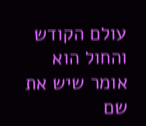עולם הקודש והחול הוא אומר שיש את שם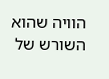הוויה שהוא השורש של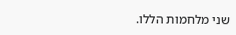שני מלחמות הללו.